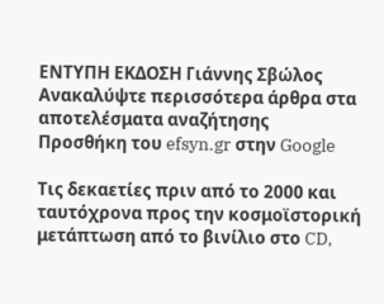ΕΝΤΥΠΗ ΕΚΔΟΣΗ Γιάννης Σβώλος
Ανακαλύψτε περισσότερα άρθρα στα αποτελέσματα αναζήτησης
Προσθήκη του efsyn.gr στην Google

Τις δεκαετίες πριν από το 2000 και ταυτόχρονα προς την κοσμοϊστορική μετάπτωση από το βινίλιο στο CD,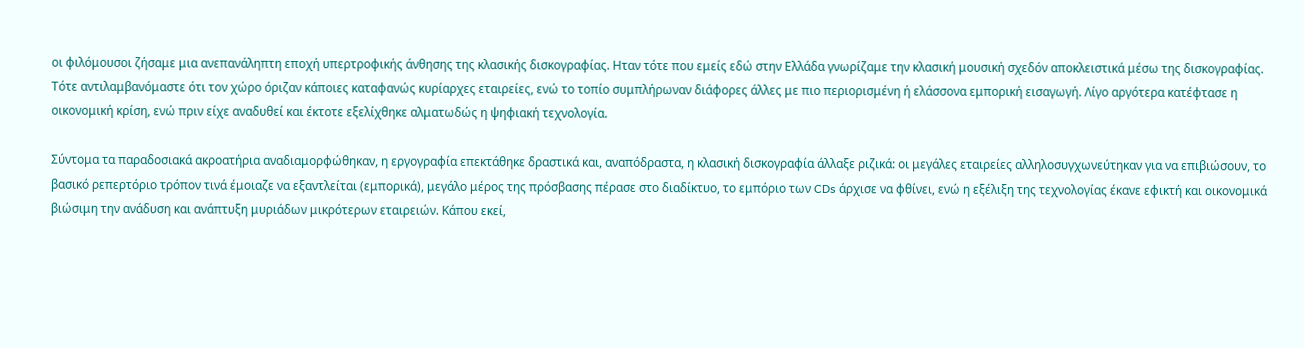οι φιλόμουσοι ζήσαμε μια ανεπανάληπτη εποχή υπερτροφικής άνθησης της κλασικής δισκογραφίας. Ηταν τότε που εμείς εδώ στην Ελλάδα γνωρίζαμε την κλασική μουσική σχεδόν αποκλειστικά μέσω της δισκογραφίας. Τότε αντιλαμβανόμαστε ότι τον χώρο όριζαν κάποιες καταφανώς κυρίαρχες εταιρείες, ενώ το τοπίο συμπλήρωναν διάφορες άλλες με πιο περιορισμένη ή ελάσσονα εμπορική εισαγωγή. Λίγο αργότερα κατέφτασε η οικονομική κρίση, ενώ πριν είχε αναδυθεί και έκτοτε εξελίχθηκε αλματωδώς η ψηφιακή τεχνολογία.

Σύντομα τα παραδοσιακά ακροατήρια αναδιαμορφώθηκαν, η εργογραφία επεκτάθηκε δραστικά και, αναπόδραστα, η κλασική δισκογραφία άλλαξε ριζικά: οι μεγάλες εταιρείες αλληλοσυγχωνεύτηκαν για να επιβιώσουν, το βασικό ρεπερτόριο τρόπον τινά έμοιαζε να εξαντλείται (εμπορικά), μεγάλο μέρος της πρόσβασης πέρασε στο διαδίκτυο, το εμπόριο των CDs άρχισε να φθίνει, ενώ η εξέλιξη της τεχνολογίας έκανε εφικτή και οικονομικά βιώσιμη την ανάδυση και ανάπτυξη μυριάδων μικρότερων εταιρειών. Κάπου εκεί,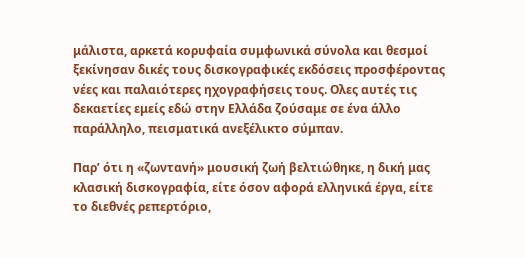μάλιστα, αρκετά κορυφαία συμφωνικά σύνολα και θεσμοί ξεκίνησαν δικές τους δισκογραφικές εκδόσεις προσφέροντας νέες και παλαιότερες ηχογραφήσεις τους. Ολες αυτές τις δεκαετίες εμείς εδώ στην Ελλάδα ζούσαμε σε ένα άλλο παράλληλο, πεισματικά ανεξέλικτο σύμπαν.

Παρ’ ότι η «ζωντανή» μουσική ζωή βελτιώθηκε, η δική μας κλασική δισκογραφία, είτε όσον αφορά ελληνικά έργα, είτε το διεθνές ρεπερτόριο,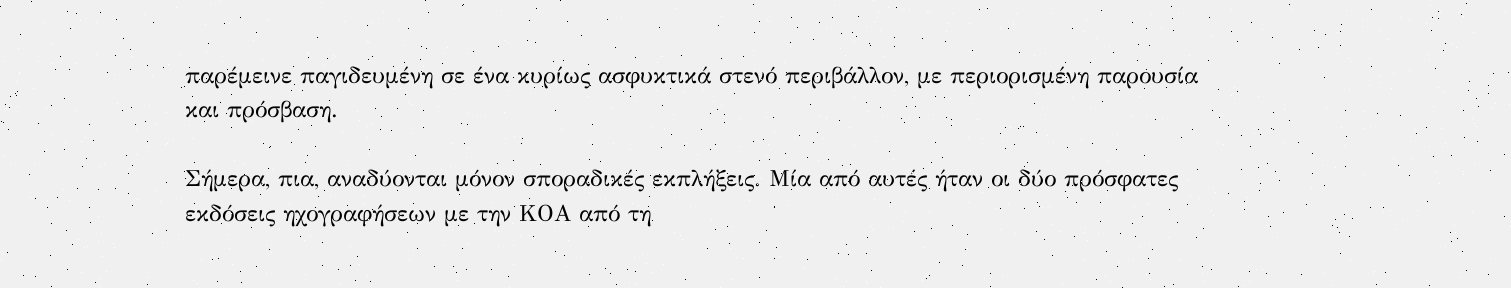παρέμεινε παγιδευμένη σε ένα κυρίως ασφυκτικά στενό περιβάλλον, με περιορισμένη παρουσία και πρόσβαση.

Σήμερα, πια, αναδύονται μόνον σποραδικές εκπλήξεις. Μία από αυτές ήταν οι δύο πρόσφατες εκδόσεις ηχογραφήσεων με την ΚΟΑ από τη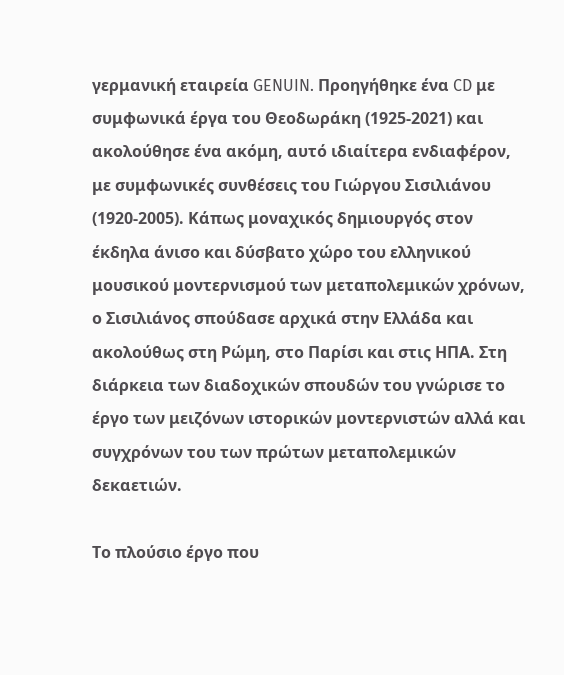γερμανική εταιρεία GENUIN. Προηγήθηκε ένα CD με συμφωνικά έργα του Θεοδωράκη (1925-2021) και ακολούθησε ένα ακόμη, αυτό ιδιαίτερα ενδιαφέρον, με συμφωνικές συνθέσεις του Γιώργου Σισιλιάνου (1920-2005). Κάπως μοναχικός δημιουργός στον έκδηλα άνισο και δύσβατο χώρο του ελληνικού μουσικού μοντερνισμού των μεταπολεμικών χρόνων, ο Σισιλιάνος σπούδασε αρχικά στην Ελλάδα και ακολούθως στη Ρώμη, στο Παρίσι και στις ΗΠΑ. Στη διάρκεια των διαδοχικών σπουδών του γνώρισε το έργο των μειζόνων ιστορικών μοντερνιστών αλλά και συγχρόνων του των πρώτων μεταπολεμικών δεκαετιών.

Το πλούσιο έργο που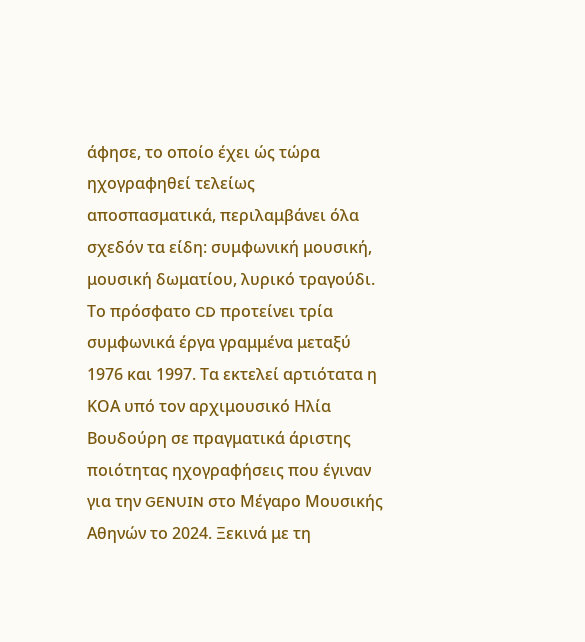άφησε, το οποίο έχει ώς τώρα ηχογραφηθεί τελείως αποσπασματικά, περιλαμβάνει όλα σχεδόν τα είδη: συμφωνική μουσική, μουσική δωματίου, λυρικό τραγούδι. Το πρόσφατο CD προτείνει τρία συμφωνικά έργα γραμμένα μεταξύ 1976 και 1997. Τα εκτελεί αρτιότατα η ΚΟΑ υπό τον αρχιμουσικό Ηλία Βουδούρη σε πραγματικά άριστης ποιότητας ηχογραφήσεις που έγιναν για την GENUIN στο Μέγαρο Μουσικής Αθηνών το 2024. Ξεκινά με τη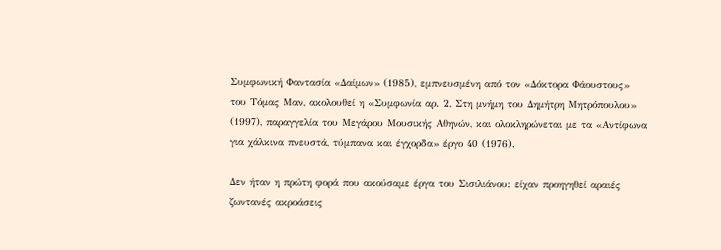Συμφωνική Φαντασία «Δαίμων» (1985), εμπνευσμένη από τον «Δόκτορα Φάουστους» του Τόμας Μαν, ακολουθεί η «Συμφωνία αρ. 2, Στη μνήμη του Δημήτρη Μητρόπουλου» (1997), παραγγελία του Μεγάρου Μουσικής Αθηνών, και ολοκληρώνεται με τα «Αντίφωνα για χάλκινα πνευστά, τύμπανα και έγχορδα» έργο 40 (1976).

Δεν ήταν η πρώτη φορά που ακούσαμε έργα του Σισιλιάνου: είχαν προηγηθεί αραιές ζωντανές ακροάσεις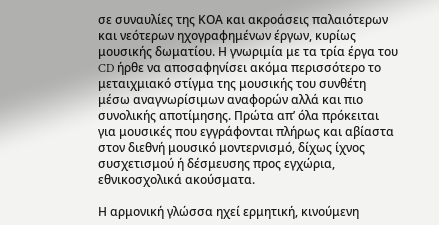σε συναυλίες της ΚΟΑ και ακροάσεις παλαιότερων και νεότερων ηχογραφημένων έργων, κυρίως μουσικής δωματίου. Η γνωριμία με τα τρία έργα του CD ήρθε να αποσαφηνίσει ακόμα περισσότερο το μεταιχμιακό στίγμα της μουσικής του συνθέτη μέσω αναγνωρίσιμων αναφορών αλλά και πιο συνολικής αποτίμησης. Πρώτα απ’ όλα πρόκειται για μουσικές που εγγράφονται πλήρως και αβίαστα στον διεθνή μουσικό μοντερνισμό, δίχως ίχνος συσχετισμού ή δέσμευσης προς εγχώρια, εθνικοσχολικά ακούσματα.

Η αρμονική γλώσσα ηχεί ερμητική, κινούμενη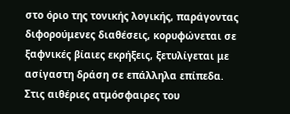στο όριο της τονικής λογικής, παράγοντας διφορούμενες διαθέσεις, κορυφώνεται σε ξαφνικές βίαιες εκρήξεις, ξετυλίγεται με ασίγαστη δράση σε επάλληλα επίπεδα. Στις αιθέριες ατμόσφαιρες του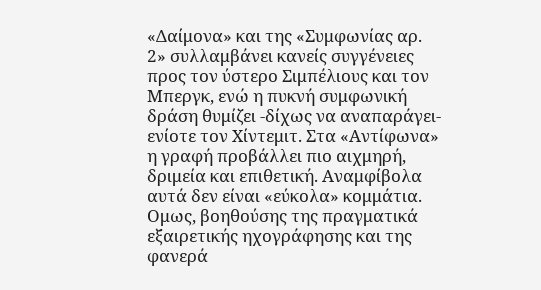«Δαίμονα» και της «Συμφωνίας αρ. 2» συλλαμβάνει κανείς συγγένειες προς τον ύστερο Σιμπέλιους και τον Μπεργκ, ενώ η πυκνή συμφωνική δράση θυμίζει -δίχως να αναπαράγει- ενίοτε τον Χίντεμιτ. Στα «Αντίφωνα» η γραφή προβάλλει πιο αιχμηρή, δριμεία και επιθετική. Αναμφίβολα αυτά δεν είναι «εύκολα» κομμάτια. Ομως, βοηθούσης της πραγματικά εξαιρετικής ηχογράφησης και της φανερά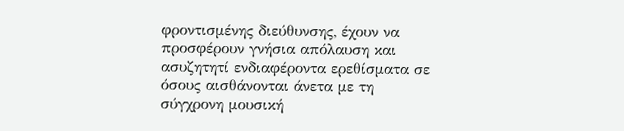φροντισμένης διεύθυνσης, έχουν να προσφέρουν γνήσια απόλαυση και ασυζητητί ενδιαφέροντα ερεθίσματα σε όσους αισθάνονται άνετα με τη σύγχρονη μουσική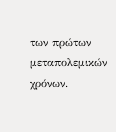των πρώτων μεταπολεμικών χρόνων.